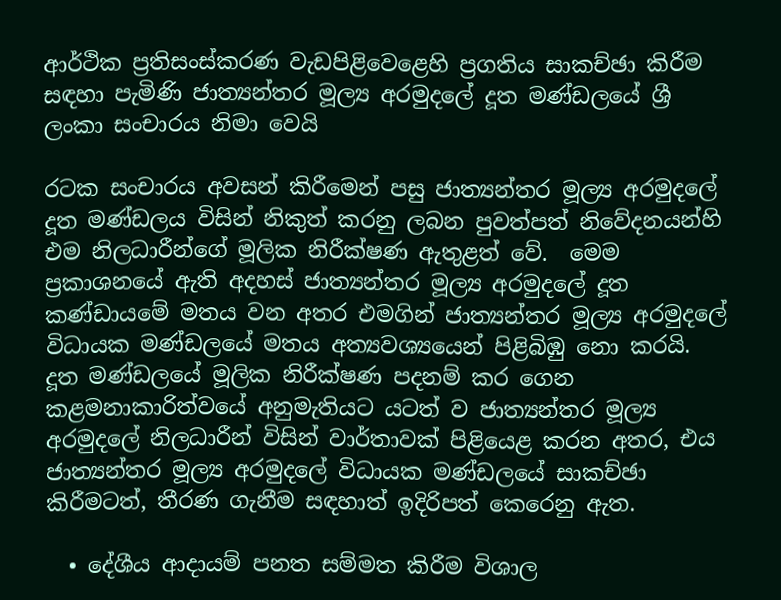ආර්ථික ප්‍රතිසංස්කරණ වැඩපිළිවෙළෙහි ප්‍රගතිය සාකච්ඡා කිරීම සඳහා පැමිණි ජාත්‍යන්තර මූල්‍ය අරමුදලේ දූත මණ්ඩලයේ ශ්‍රී ලංකා සංචාරය නිමා වෙයි

රටක සංචාරය අවසන් කිරීමෙන් පසු ජාත්‍යන්තර මූල්‍ය අරමුදලේ දූත මණ්ඩලය විසින් නිකුත් කරනු ලබන පුවත්පත් නිවේදනයන්හි එම නිලධාරීන්ගේ මූලික නිරීක්ෂණ ඇතුළත් වේ.  මෙම ප්‍රකාශනයේ ඇති අදහස් ජාත්‍යන්තර මූල්‍ය අරමුදලේ දූත කණ්ඩායමේ මතය වන අතර එමගින් ජාත්‍යන්තර මූල්‍ය අරමුදලේ විධායක මණ්ඩලයේ මතය අත්‍යවශ්‍යයෙන් පිළිබිඹු නො කරයි. දූත මණ්ඩලයේ මූලික නිරීක්ෂණ පදනම් කර ගෙන කළමනාකාරිත්වයේ අනුමැතියට යටත් ව ජාත්‍යන්තර මූල්‍ය අරමුදලේ නිලධාරීන් විසින් වාර්තාවක් පිළියෙළ කරන අතර, එය ජාත්‍යන්තර මූල්‍ය අරමුදලේ විධායක මණ්ඩලයේ සාකච්ඡා කිරීමටත්, තීරණ ගැනීම සඳහාත් ඉදිරිපත් කෙරෙනු ඇත.

  • දේශීය ආදායම් පනත සම්මත කිරීම විශාල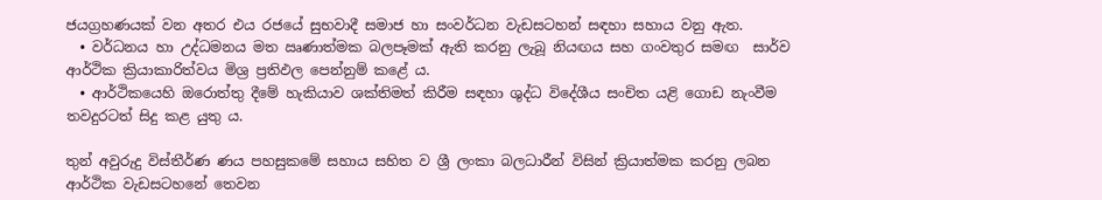ජයග්‍රහණයක් වන අතර එය රජයේ සුභවාදී සමාජ හා සංවර්ධන වැඩසටහන් සඳහා සහාය වනු ඇත.
  • වර්ධනය හා උද්ධමනය මත ඍණාත්මක බලපෑමක් ඇති කරනු ලැබූ නියඟය සහ ගංවතුර සමඟ  සාර්ව ආර්ථික ක්‍රියාකාරිත්වය මිශ්‍ර ප්‍රතිඵල පෙන්නුම් කළේ ය.
  • ආර්ථිකයෙහි ඔරොත්තු දීමේ හැකියාව ශක්තිමත් කිරීම සඳහා ශුද්ධ විදේශීය සංචිත යළි ගොඩ නැංවීම තවදුරටත් සිදු කළ යුතු ය.

තුන් අවුරුදු විස්තීර්ණ ණය පහසුකමේ සහාය සහිත ව ශ්‍රී ලංකා බලධාරීන් විසින් ක්‍රියාත්මක කරනු ලබන ආර්ථික වැඩසටහනේ තෙවන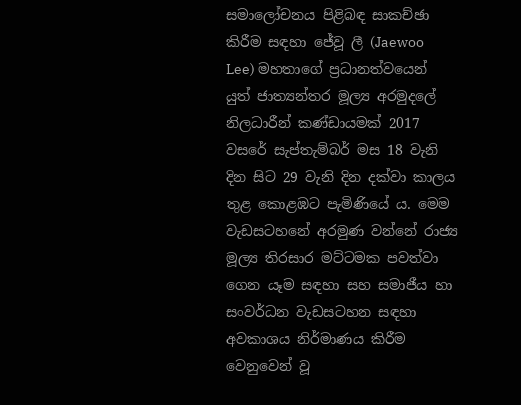සමාලෝචනය පිළිබඳ සාකච්ඡා කිරීම සඳහා ජේවූ ලී (Jaewoo Lee) මහතාගේ ප්‍රධානත්වයෙන් යුත් ජාත්‍යන්තර මූල්‍ය අරමුදලේ නිලධාරීන් කණ්ඩායමක් 2017 වසරේ සැප්තැම්බර් මස 18 වැනි දින සිට 29 වැනි දින දක්වා කාලය තුළ කොළඹට පැමිණියේ ය. මෙම වැඩසටහනේ අරමුණ වන්නේ රාජ්‍ය මූල්‍ය තිරසාර මට්ටමක පවත්වා ගෙන යෑම සඳහා සහ සමාජීය හා සංවර්ධන වැඩසටහන සඳහා අවකාශය නිර්මාණය කිරීම වෙනුවෙන් වූ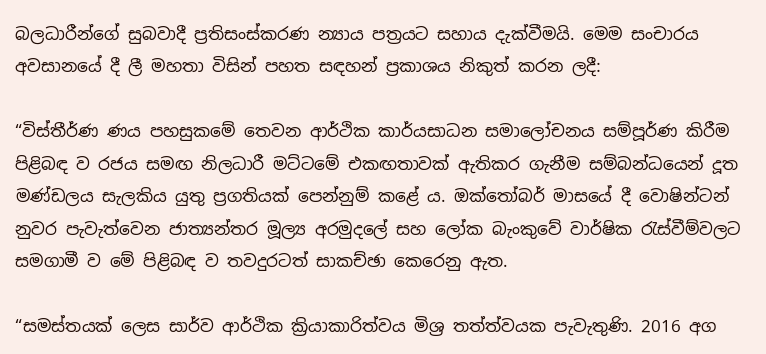බලධාරීන්ගේ සුබවාදී ප්‍රතිසංස්කරණ න්‍යාය පත්‍රයට සහාය දැක්වීමයි. මෙම සංචාරය අවසානයේ දී ලී මහතා විසින් පහත සඳහන් ප්‍රකාශය නිකුත් කරන ලදී:

“විස්තීර්ණ ණය පහසුකමේ තෙවන ආර්ථික කාර්යසාධන සමාලෝචනය සම්පූර්ණ කිරීම පිළිබඳ ව රජය සමඟ නිලධාරී මට්ටමේ එකඟතාවක් ඇතිකර ගැනීම සම්බන්ධයෙන් දූත මණ්ඩලය සැලකිය යුතු ප්‍රගතියක් පෙන්නුම් කළේ ය. ඔක්තෝබර් මාසයේ දී වොෂින්ටන් නුවර පැවැත්වෙන ජාත්‍යන්තර මූල්‍ය අරමුදලේ සහ ලෝක බැංකුවේ වාර්ෂික රැස්වීම්වලට සමගාමී ව මේ පිළිබඳ ව තවදුරටත් සාකච්ඡා කෙරෙනු ඇත.

“සමස්තයක් ලෙස සාර්ව ආර්ථික ක්‍රියාකාරිත්වය මිශ්‍ර තත්ත්වයක පැවැතුණි. 2016 අග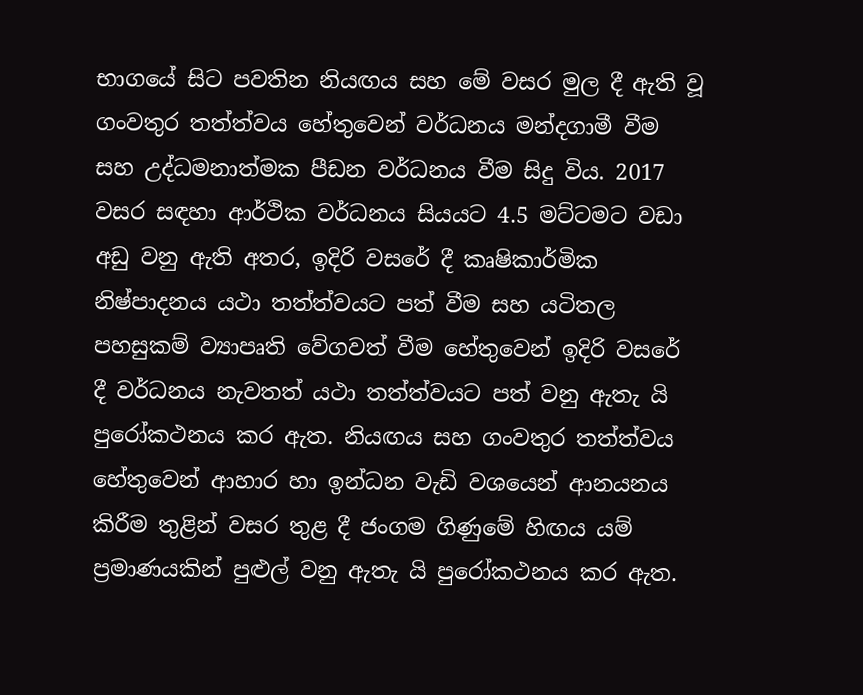භාගයේ සිට පවතින නියඟය සහ මේ වසර මුල දී ඇති වූ ගංවතුර තත්ත්වය හේතුවෙන් වර්ධනය මන්දගාමී වීම සහ උද්ධමනාත්මක පීඩන වර්ධනය වීම සිදු විය. 2017 වසර සඳහා ආර්ථික වර්ධනය සියයට 4.5 මට්ටමට වඩා අඩු වනු ඇති අතර, ඉදිරි වසරේ දී කෘෂිකාර්මික නිෂ්පාදනය යථා තත්ත්වයට පත් වීම සහ යටිතල පහසුකම් ව්‍යාපෘති වේගවත් වීම හේතුවෙන් ඉදිරි වසරේ දී වර්ධනය නැවතත් යථා තත්ත්වයට පත් වනු ඇතැ යි පුරෝකථනය කර ඇත. නියඟය සහ ගංවතුර තත්ත්වය හේතුවෙන් ආහාර හා ඉන්ධන වැඩි වශයෙන් ආනයනය කිරීම තුළින් වසර තුළ දී ජංගම ගිණුමේ හිඟය යම් ප්‍රමාණයකින් පුළුල් වනු ඇතැ යි පුරෝකථනය කර ඇත.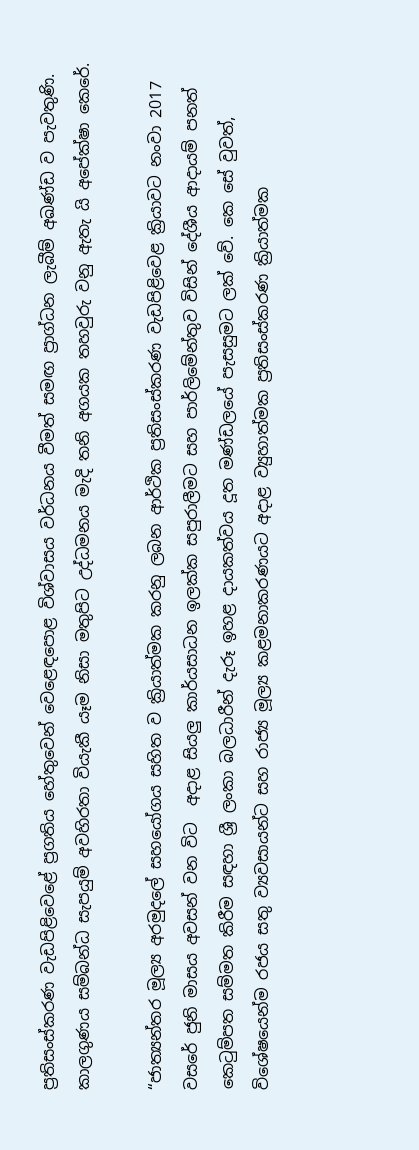ප්‍රතිසංස්කරණ වැඩපිළිවෙළේ ප්‍රගතිය හේතුවෙන් වෙළෙඳපොළ විශ්වාසය වර්ධනය වීමත් සමඟ ප්‍රාග්ධන ලැබීම් අඛණ්ඩ ව පැවතුණි. කාලගුණය සම්බන්ධ සැපයුම් අවහිරතා වියැකී යෑම නිසා මතුපිට උද්ධමනය මැදි තනි අගයක තහවුරු වනු ඇතැ යි අපේක්ෂා කෙරේ.

“ජාත්‍යන්තර මූල්‍ය අරමුදලේ සහයෝගය සහිත ව ක්‍රියාත්මක කරනු ලබන ආර්ථික ප්‍රතිසංස්කරණ වැඩපිළිවෙළ ක්‍රියාවට නංවා 2017 වසරේ ජුනි මාසය අවසන් වන විට  අදාළ සියලු කාර්යසාධන ඉලක්ක සපුරාලීමට සහ පාර්ලිමේන්තුව විසින් දේශීය ආදායම් පනත් කෙටුම්පත සම්මත කිරීම සඳහා ශ්‍රී ලංකා බලධාරීන් දැරූ ඉහළ දායකත්වය දූත මණ්ඩලයේ පැසසුමට ලක් වේ. කෙ සේ වුවත්, විශේෂයෙන්ම රජය සතු ව්‍යවසායන්ට සහ රාජ්‍ය මූල්‍ය කළමනාකරණයට අදාළ ව්‍යුහාත්මක ප්‍රතිසංස්කරණ ක්‍රියාත්මක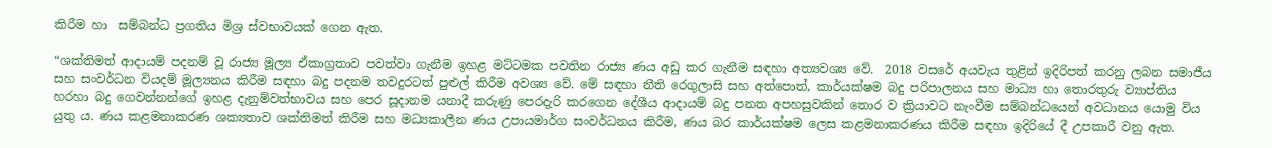කිරීම හා  සම්බන්ධ ප්‍රගතිය මිශ්‍ර ස්වභාවයක් ගෙන ඇත.

“ශක්තිමත් ආදායම් පදනම් වූ රාජ්‍ය මූල්‍ය ඒකාග්‍රතාව පවත්වා ගැනීම ඉහළ මට්ටමක පවතින රාජ්‍ය ණය අඩු කර ගැනීම සඳහා අත්‍යවශ්‍ය වේ.  2018 වසරේ අයවැය තුළින් ඉදිරිපත් කරනු ලබන සමාජීය සහ සංවර්ධන වියදම් මූල්‍යනය කිරීම සඳහා බදු පදනම තවදුරටත් පුළුල් කිරීම අවශ්‍ය වේ. මේ සඳහා නීති රෙගුලාසි සහ අත්පොත්, කාර්යක්ෂම බදු පරිපාලනය සහ මාධ්‍ය හා තොරතුරු ව්‍යාප්තිය හරහා බදු ගෙවන්නන්ගේ ඉහළ දැනුම්වත්භාවය සහ පෙර සූදානම යනාදී කරුණු පෙරදැරි කරගෙන දේශීය ආදායම් බදු පනත අපහසුවකින් තොර ව ක්‍රියාවට නැංවීම සම්බන්ධයෙන් අවධානය යොමු විය යුතු ය. ණය කළමනාකරණ ශක්‍යතාව ශක්තිමත් කිරීම සහ මධ්‍යකාලීන ණය උපායමාර්ග සංවර්ධනය කිරීම, ණය බර කාර්යක්ෂම ලෙස කළමනාකරණය කිරීම සඳහා ඉදිරියේ දී උපකාරී වනු ඇත.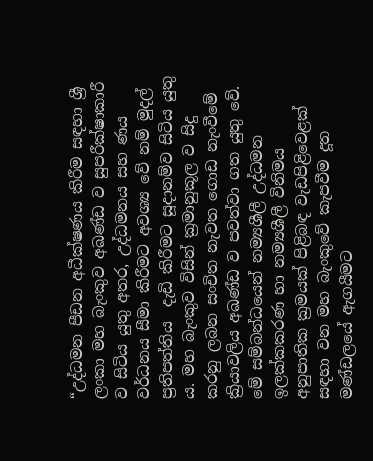“උද්ධමන පීඩන අධීක්ෂණය කිරීම සඳහා ශ්‍රී ලංකා මහ බැංකුව අඛණ්ඩ ව සුපරීක්ෂාකාරී ව සිටිය යුතු අතර, උද්ධමනය සහ ණය වර්ධනය සීමා කිරීමට අවශ්‍ය වේ නම් මුදල් ප්‍රතිපත්තිය  දැඩි කිරීමට සූදානම්ව සිටිය යුතු ය. මහ බැංකුව විසින් ක්‍රමානුකූල ව සිදු කරනු ලබන සංචිත නැවත ගොඩ නැංවීමේ ක්‍රියාවලිය අඛණ්ඩ ව පවත්වා ගත යුතු වේ. මේ සම්බන්ධයෙන් නම්‍යශීලී උද්ධමන ඉලක්කකරණ හා නම්‍යශීලී විනිමය අනුපාතික ක්‍රමයක් පිළිබඳ වැඩපිළිවෙළක් සඳහා වන මහ බැංකුවේ කැපවීම දූත මණ්ඩලයේ ඇගයීමට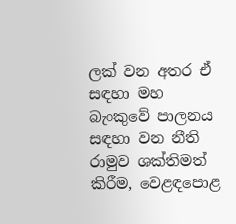ලක් වන අතර ඒ සඳහා මහ බැංකුවේ පාලනය සඳහා වන නීති රාමුව ශක්තිමත් කිරීම, වෙළඳපොළ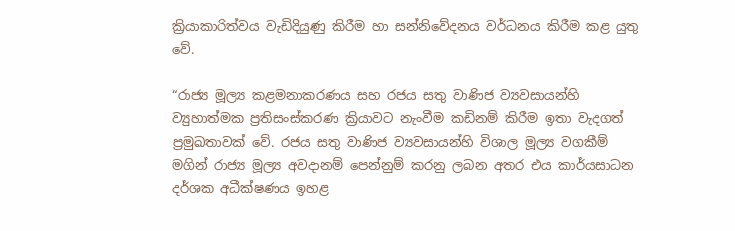ක්‍රියාකාරිත්වය වැඩිදියුණු කිරීම හා සන්‍නිවේදනය වර්ධනය කිරීම කළ යුතු වේ.

“රාජ්‍ය මූල්‍ය කළමනාකරණය සහ රජය සතු වාණිජ ව්‍යවසායන්හි ව්‍යුහාත්මක ප්‍රතිසංස්කරණ ක්‍රියාවට නැංවීම කඩිනම් කිරීම ඉතා වැදගත් ප්‍රමුඛතාවක් වේ. රජය සතු වාණිජ ව්‍යවසායන්හි විශාල මූල්‍ය වගකීම් මගින් රාජ්‍ය මූල්‍ය අවදානම් පෙන්නුම් කරනු ලබන අතර එය කාර්යසාධන දර්ශක අධීක්ෂණය ඉහළ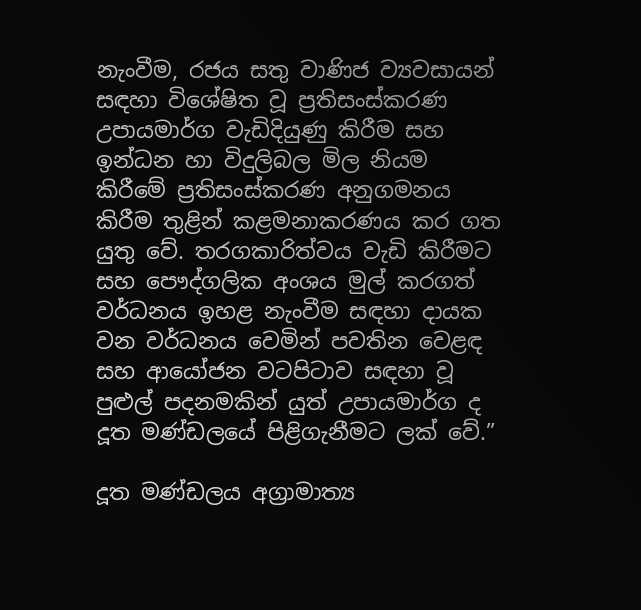නැංවීම, රජය සතු වාණිජ ව්‍යවසායන් සඳහා විශේෂිත වූ ප්‍රතිසංස්කරණ උපායමාර්ග වැඩිදියුණු කිරීම සහ ඉන්ධන හා විදුලිබල මිල නියම කිරීමේ ප්‍රතිසංස්කරණ අනුගමනය කිරීම තුළින් කළමනාකරණය කර ගත යුතු වේ. තරගකාරිත්වය වැඩි කිරීමට සහ පෞද්ගලික අංශය මුල් කරගත් වර්ධනය ඉහළ නැංවීම සඳහා දායක වන වර්ධනය වෙමින් පවතින වෙළඳ සහ ආයෝජන වටපිටාව සඳහා වූ පුළුල් පදනමකින් යුත් උපායමාර්ග ද දූත මණ්ඩලයේ පිළිගැනීමට ලක් වේ.”

දූත මණ්ඩලය අග්‍රාමාත්‍ය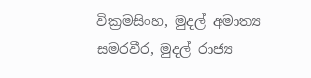වික්‍රමසිංහ, මුදල් අමාත්‍ය සමරවීර, මුදල් රාජ්‍ය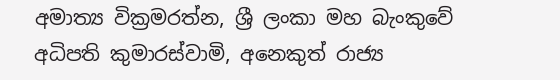අමාත්‍ය වික්‍රමරත්න, ශ්‍රී ලංකා මහ බැංකුවේ අධිපති කුමාරස්වාමි, අනෙකුත් රාජ්‍ය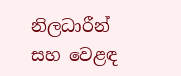නිලධාරීන් සහ වෙළඳ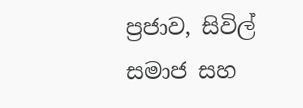ප්‍රජාව, සිවිල් සමාජ සහ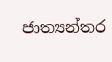ජාත්‍යන්තර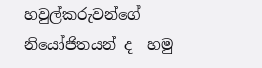හවුල්කරුවන්ගේ නියෝජිතයන් ද  හමු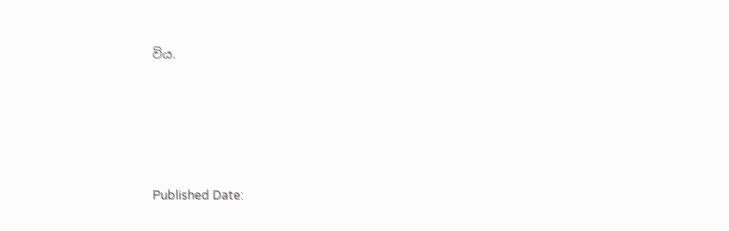විය.





Published Date: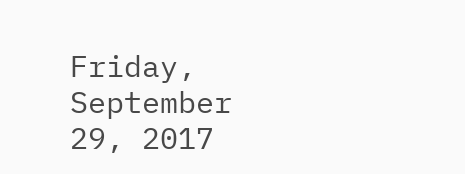Friday, September 29, 2017